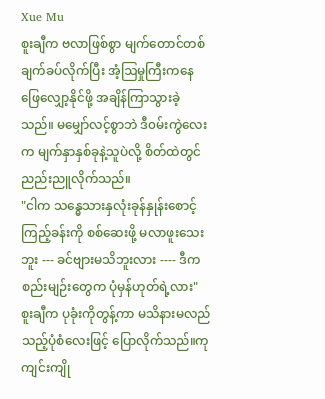Xue Mu
စူးချီက ဗလာဖြစ်စွာ မျက်တောင်တစ်ချက်ခပ်လိုက်ပြီး အံ့ဩမှုကြီးကနေ ဖြေလျှော့နိုင်ဖို့ အချိန်ကြာသွားခဲ့သည်။ မမျှော်လင့်စွာဘဲ ဒီ၀မ်းကွဲလေးက မျက်နှာနှစ်ခုနဲ့သူပဲလို့ စိတ်ထဲတွင် ညည်းညူလိုက်သည်။
"ငါက သန္ဓေသားနှလုံးခုန်နှုန်းစောင့်ကြည့်ခန်းကို စစ်ဆေးဖို့ မလာဖူးသေးဘူး --- ခင်ဗျားမသိဘူးလား ---- ဒီကစည်းမျဉ်းတွေက ပုံမှန်ဟုတ်ရဲ့လား"
စူးချီက ပုခုံးကိုတွန့်ကာ မသိနားမလည်သည့်ပုံစံလေးဖြင့် ပြောလိုက်သည်။ကုကျင်းကျို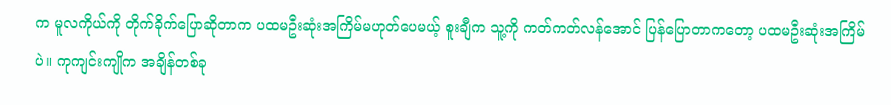က မူလကိုယ်ကို တိုက်ခိုက်ပြောဆိုတာက ပထမဦးဆုံးအကြိမ်မဟုတ်ပေမယ့် စူးချီက သူ့ကို ကတ်ကတ်လန်အောင် ပြန်ပြောတာကတော့ ပထမဦးဆုံးအကြိမ်ပဲ။ ကုကျင်းကျိုက အချိန်တစ်ခု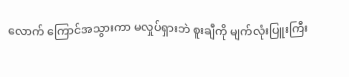လောက် ကြောင်အသွားကာ မလှုပ်ရှားဘဲ စူးချီကို မျက်လုံးပြူးကြီး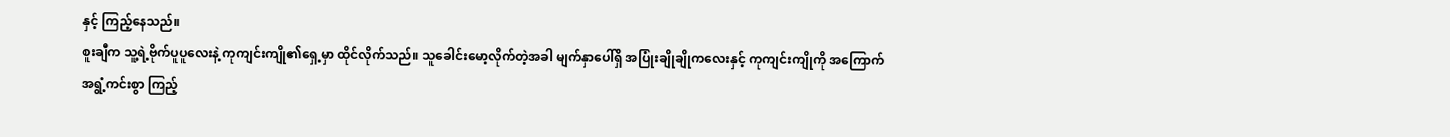နှင့် ကြည့်နေသည်။
စူးချီက သူ့ရဲ့ဗိုက်ပူပူလေးနဲ့ ကုကျင်းကျို၏ရှေ့မှာ ထိုင်လိုက်သည်။ သူခေါင်းမော့လိုက်တဲ့အခါ မျက်နှာပေါ်ရှိ အပြုံးချိုချိုကလေးနှင့် ကုကျင်းကျိုကို အကြောက်အရွံ့ကင်းစွာ ကြည့်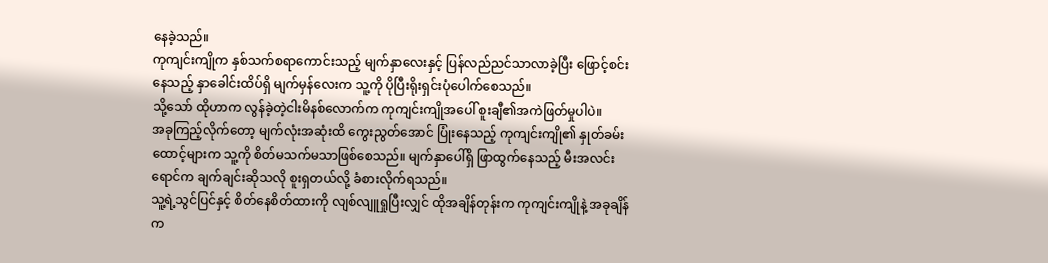နေခဲ့သည်။
ကုကျင်းကျိုက နှစ်သက်စရာကောင်းသည့် မျက်နှာလေးနှင့် ပြန်လည်ညင်သာလာခဲ့ပြီး ဖြောင့်စင်းနေသည့် နှာခေါင်းထိပ်ရှိ မျက်မှန်လေးက သူ့ကို ပိုပြီးရိုးရှင်းပုံပေါက်စေသည်။
သို့သော် ထိုဟာက လွန်ခဲ့တဲ့ငါးမိနစ်လောက်က ကုကျင်းကျိုအပေါ် စူးချီ၏အကဲဖြတ်မှုပါပဲ။
အခုကြည့်လိုက်တော့ မျက်လုံးအဆုံးထိ ကွေးညွတ်အောင် ပြုံးနေသည့် ကုကျင်းကျို၏ နှုတ်ခမ်းထောင့်များက သူ့ကို စိတ်မသက်မသာဖြစ်စေသည်။ မျက်နှာပေါ်ရှိ ဖြာထွက်နေသည့် မီးအလင်းရောင်က ချက်ချင်းဆိုသလို စူးရှတယ်လို့ ခံစားလိုက်ရသည်။
သူ့ရဲ့သွင်ပြင်နှင့် စိတ်နေစိတ်ထားကို လျစ်လျူရှုပြီးလျှင် ထိုအချိန်တုန်းက ကုကျင်းကျိုနဲ့ အခုချိန်က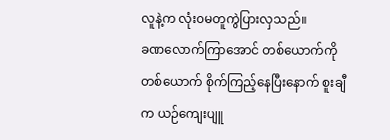လူနဲ့က လုံး၀မတူကွဲပြားလှသည်။
ခဏလောက်ကြာအောင် တစ်ယောက်ကိုတစ်ယောက် စိုက်ကြည့်နေပြီးနောက် စူးချီက ယဉ်ကျေးပျူ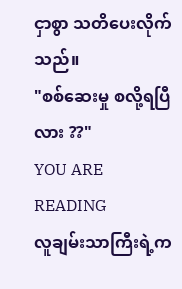ငှာစွာ သတိပေးလိုက်သည်။
"စစ်ဆေးမှု စလို့ရပြီလား ??"
YOU ARE READING
လူချမ်းသာကြီးရဲ့က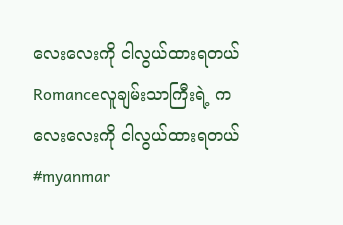လေးလေးကို ငါလွယ်ထားရတယ်
Romanceလူချမ်းသာကြီးရဲ့ ကလေးလေးကို ငါလွယ်ထားရတယ် #myanmar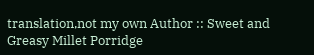translation,not my own Author :: Sweet and Greasy Millet Porridge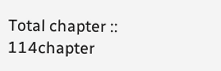Total chapter :: 114chapter